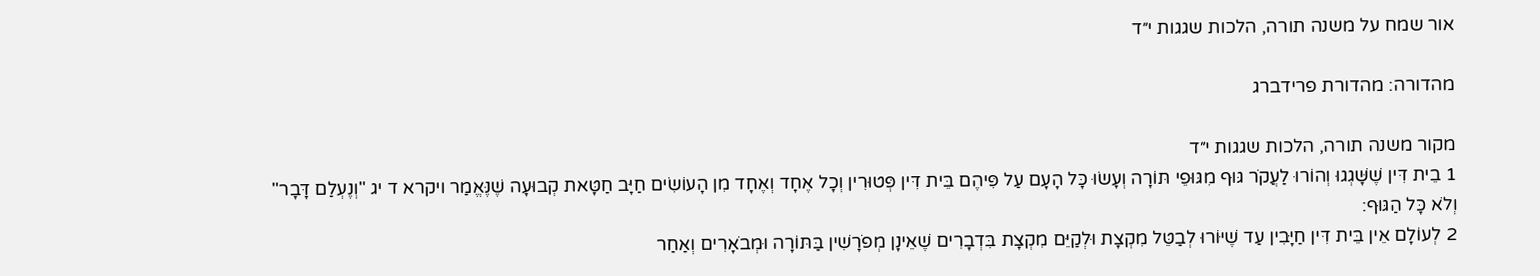אור שמח על משנה תורה, הלכות שגגות י״ד

מהדורה: מהדורת פרידברג

מקור משנה תורה, הלכות שגגות י״ד
1 בֵית דִּין שֶׁשָּׁגְגוּ וְהוֹרוּ לַעֲקֹר גּוּף מִגּוּפֵי תּוֹרָה וְעָשׂוּ כָּל הָעָם עַל פִּיהֶם בֵּית דִּין פְּטוּרִין וְכָל אֶחָד וְאֶחָד מִן הָעוֹשִׂים חַיָּב חַטָּאת קְבוּעָה שֶׁנֶּאֱמַר ויקרא ד יג "וְנֶעְלַם דָּבָר" וְלֹא כָּל הַגּוּף:
2 לְעוֹלָם אֵין בֵּית דִּין חַיָּבִין עַד שֶׁיּוֹרוּ לְבַטֵּל מִקְצָת וּלְקַיֵּם מִקְצָת בִּדְבָרִים שֶׁאֵינָן מְפֹרָשִׁין בַּתּוֹרָה וּמְבֹאָרִים וְאַחַר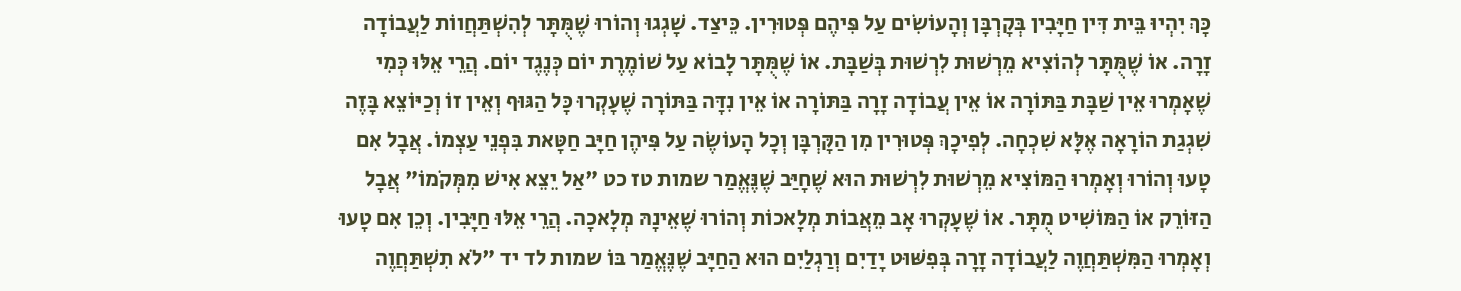כָּךְ יִהְיוּ בֵּית דִּין חַיָּבִין בְּקָרְבָּן וְהָעוֹשִׂים עַל פִּיהֶם פְּטוּרִין. כֵּיצַד. שָׁגְגוּ וְהוֹרוּ שֶׁמֻּתָּר לְהִשְׁתַּחֲווֹת לַעֲבוֹדָה זָרָה. אוֹ שֶׁמֻּתָּר לְהוֹצִיא מֵרְשׁוּת לִרְשׁוּת בְּשַׁבָּת. אוֹ שֶׁמֻּתָּר לָבוֹא עַל שׁוֹמֶרֶת יוֹם כְּנֶגֶד יוֹם. הֲרֵי אֵלּוּ כְּמִי שֶׁאָמְרוּ אֵין שַׁבָּת בַּתּוֹרָה אוֹ אֵין עֲבוֹדָה זָרָה בַּתּוֹרָה אוֹ אֵין נִדָּה בַּתּוֹרָה שֶׁעָקְרוּ כָּל הַגּוּף וְאֵין זוֹ וְכַיּוֹצֵא בָּזֶה שִׁגְגַת הוֹרָאָה אֶלָּא שִׁכְחָה. לְפִיכָךְ פְּטוּרִין מִן הַקָּרְבָּן וְכָל הָעוֹשֶׂה עַל פִּיהֶן חַיָּב חַטָּאת בִּפְנֵי עַצְמוֹ. אֲבָל אִם טָעוּ וְהוֹרוּ וְאָמְרוּ הַמּוֹצִיא מֵרְשׁוּת לִרְשׁוּת הוּא שֶׁחָיַּב שֶׁנֶּאֱמַר שמות טז כט "אַל יֵצֵא אִישׁ מִמְּקֹמוֹ" אֲבָל הַזּוֹרֵק אוֹ הַמּוֹשִׁיט מֻתָּר. אוֹ שֶׁעָקְרוּ אָב מֵאֲבוֹת מְלָאכוֹת וְהוֹרוּ שֶׁאֵינָהּ מְלָאכָה. הֲרֵי אֵלּוּ חַיָּבִין. וְכֵן אִם טָעוּ וְאָמְרוּ הַמִּשְׁתַּחֲוֶה לַעֲבוֹדָה זָרָה בְּפִשּׁוּט יָדַיִם וְרַגְלַיִם הוּא הַחַיָּב שֶׁנֶּאֱמַר בּוֹ שמות לד יד "לֹא תִשְׁתַּחֲוֶה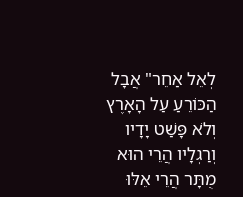לְאֵל אַחֵר" אֲבָל הַכּוֹרֵעַ עַל הָאָרֶץ וְלֹא פָּשַׁט יָדָיו וְרַגְלָיו הֲרֵי הוּא מֻתָּר הֲרֵי אֵלּוּ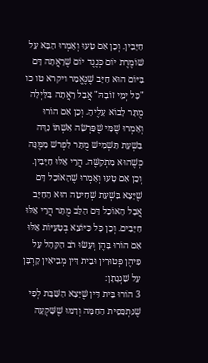חַיָּבִין. וְכֵן אִם טָעוּ וְאָמְרוּ הַבָּא עַל שׁוֹמֶרֶת יוֹם כְּנֶגֶד יוֹם שֶׁרָאֲתָה דָּם בַּיּוֹם הוּא חַיָּב שֶׁנֶּאֱמַר ויקרא טו כו "כָּל יְמֵי זוֹבָהּ" אֲבָל רָאֲתָה בַּלַּיְלָה מֻתָּר לָבוֹא עָלֶיהָ. וְכֵן אִם הוֹרוּ וְאָמְרוּ שֶׁמִּי שֶׁפֵּרְשָׂה אִשְׁתּוֹ נִדָּה בִּשְׁעַת תַּשְׁמִישׁ מֻתָּר לִפְרשׁ מִמֶּנָּה כְּשֶׁהוּא מִתְקַשֶּׁה. הֲרֵי אֵלּוּ חַיָּבִין. וְכֵן אִם טָעוּ וְאָמְרוּ שֶׁהָאוֹכֵל דָּם שֶׁיָּצָא בִּשְׁעַת שְׁחִיטָה הוּא הַחַיָּב אֲבָל הָאוֹכֵל דַּם הַלֵּב מֻתָּר הֲרֵי אֵלּוּ חַיָּבִים. וְכֵן כָּל כַּיּוֹצֵא בְּטָעֵיּוֹת אֵלּוּ אִם הוֹרוּ בָּהֶן וְעָשׂוּ רֹב הַקָּהָל עַל פִּיהֶן פְּטוּרִין וּבֵית דִּין מְבִיאִין קָרְבָּן עַל שִׁגְגָתָן:
3 הוֹרוּ בֵּית דִּין שֶׁיָּצָא הַשַּׁבָּת לְפִי שֶׁנִּתְכַּסֵּית הַחַמָּה וְדִמּוּ שֶׁשָּׁקְעָה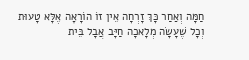חַמָּה וְאַחַר כָּךְ זָרְחָה אֵין זוֹ הוֹרָאָה אֶלָּא טָעוּת וְכָל שֶׁעָשָׂה מְלָאכָה חַיָּב אֲבָל בֵּית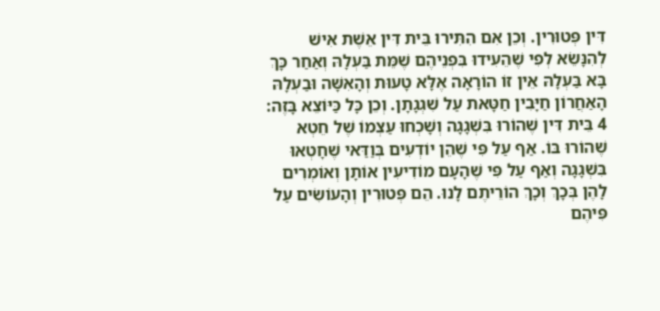דִּין פְּטוּרִין. וְכֵן אִם הִתִּירוּ בֵּית דִּין אֵשֶׁת אִישׁ לְהִנָּשֵׂא לְפִי שֶׁהֵעִידוּ בִּפְנֵיהֶם שֶׁמֵּת בַּעְלָהּ וְאַחַר כָּךְ בָּא בַּעְלָהּ אֵין זוֹ הוֹרָאָה אֶלָּא טָעוּת וְהָאִשָּׁה וּבַעְלָהּ הָאַחֲרוֹן חַיָּבִין חַטָּאת עַל שִׁגְגָתָן. וְכֵן כָּל כַּיּוֹצֵא בָּזֶה:
4 בֵּית דִּין שֶׁהוֹרוּ בִּשְׁגָגָה וְשָׁכְחוּ עַצְמוֹ שֶׁל חֵטְא שֶׁהוֹרוּ בּוֹ. אַף עַל פִּי שֶׁהֵן יוֹדְעִים בְּוַדַּאי שֶׁחָטְאוּ בִּשְׁגָגָה וְאַף עַל פִּי שֶׁהָעָם מוֹדִיעִין אוֹתָן וְאוֹמְרִים לָהֶן בְּכָךְ וְכָךְ הוֹרֵיתֶם לָנוּ. הֵם פְּטוּרִין וְהָעוֹשִׂים עַל פִּיהֶם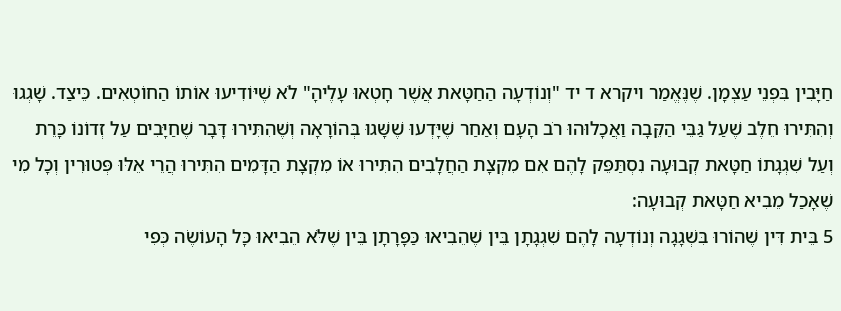חַיָּבִין בִּפְנֵי עַצְמָן. שֶׁנֶּאֱמַר ויקרא ד יד "וְנוֹדְעָה הַחַטָּאת אֲשֶׁר חָטְאוּ עָלֶיהָ" לֹא שֶׁיּוֹדִיעוּ אוֹתוֹ הַחוֹטְאִים. כֵּיצַד. שָׁגְגוּ וְהִתִּירוּ חֵלֶב שֶׁעַל גַּבֵּי הַקֵּבָה וַאֲכָלוּהוּ רֹב הָעָם וְאַחַר שֶׁיָּדְעוּ שֶׁשָּׁגוּ בְּהוֹרָאָה וְשֶׁהִתִּירוּ דָּבָר שֶׁחַיָּבִים עַל זְדוֹנוֹ כָּרֵת וְעַל שִׁגְגָתוֹ חַטָּאת קְבוּעָה נִסְתַּפֵּק לָהֶם אִם מִקְצָת הַחֲלָבִים הִתִּירוּ אוֹ מִקְצָת הַדָּמִים הִתִּירוּ הֲרֵי אֵלּוּ פְּטוּרִין וְכָל מִי שֶׁאָכַל מֵבִיא חַטָּאת קְבוּעָה:
5 בֵּית דִּין שֶׁהוֹרוּ בִּשְׁגָגָה וְנוֹדְעָה לָהֶם שִׁגְגָתָן בֵּין שֶׁהֵבִיאוּ כַּפָּרָתָן בֵּין שֶׁלֹּא הֵבִיאוּ כָּל הָעוֹשֶׂה כְּפִי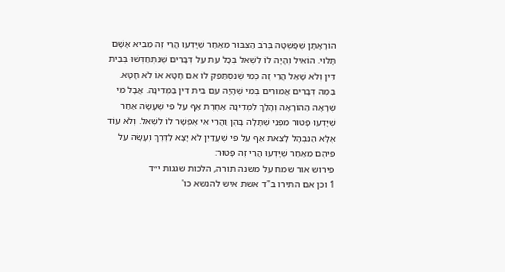הוֹרָאָתָן שֶׁפָּשְׁטָה בְּרֹב הַצִּבּוּר מֵאַחַר שֶׁיָּדְעוּ הֲרֵי זֶה מֵבִיא אָשָׁם תָּלוּי. הוֹאִיל וְהָיָה לוֹ לִשְׁאל בְּכָל עֵת עַל דְּבָרִים שֶׁנִּתְחַדְּשׁוּ בְּבֵית דִּין וְלֹא שָׁאַל הֲרֵי זֶה כְּמִי שֶׁנִּסְתַּפֵּק לוֹ אִם חָטָא אוֹ לֹא חָטָא. בַּמֶּה דְּבָרִים אֲמוּרִים בְּמִי שֶׁהָיָה עִם בֵּית דִּין בַּמְּדִינָה. אֲבָל מִי שֶׁרָאָה הַהוֹרָאָה וְהָלַךְ לִמְדִינָה אַחֶרֶת אַף עַל פִּי שֶׁעָשָׂה אַחַר שֶׁיָּדְעוּ פָּטוּר מִפְּנֵי שֶׁתָּלָה בָּהֶן וַהֲרֵי אִי אֶפְשָׁר לוֹ לִשְׁאל. וְלֹא עוֹד אֶלָּא הַנִּבְהָל לָצֵאת אַף עַל פִּי שֶׁעֲדַיִן לֹא יָצָא לַדֶּרֶךְ וְעָשָׂה עַל פִּיהֶם מֵאַחַר שֶׁיָּדְעוּ הֲרֵי זֶה פָּטוּר:
פירוש אור שמח על משנה תורה, הלכות שגגות י״ד
1 וכן אם התירו ב"ד אשת איש להנשא כו'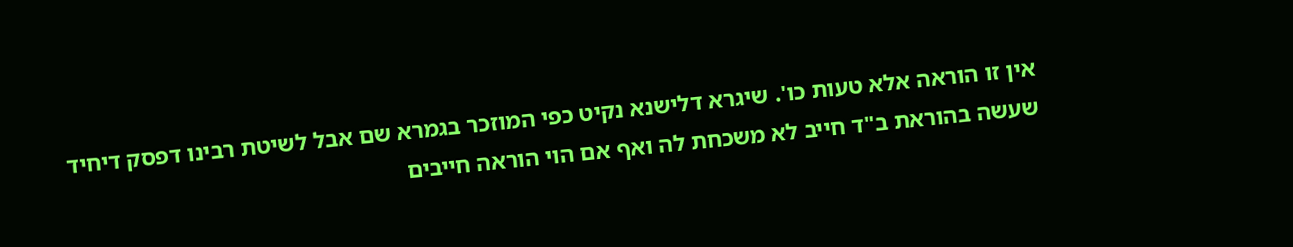אין זו הוראה אלא טעות כו'. שיגרא דלישנא נקיט כפי המוזכר בגמרא שם אבל לשיטת רבינו דפסק דיחיד שעשה בהוראת ב"ד חייב לא משכחת לה ואף אם הוי הוראה חייבים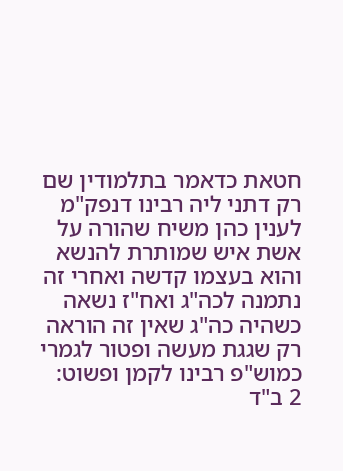חטאת כדאמר בתלמודין שם רק דתני ליה רבינו דנפק"מ לענין כהן משיח שהורה על אשת איש שמותרת להנשא והוא בעצמו קדשה ואחרי זה נתמנה לכה"ג ואח"ז נשאה כשהיה כה"ג שאין זה הוראה רק שגגת מעשה ופטור לגמרי כמוש"פ רבינו לקמן ופשוט:
2 ב"ד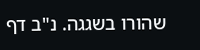שהורו בשגגה. נ"ב דף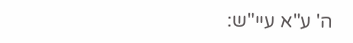ה' ע"א עיי"ש: